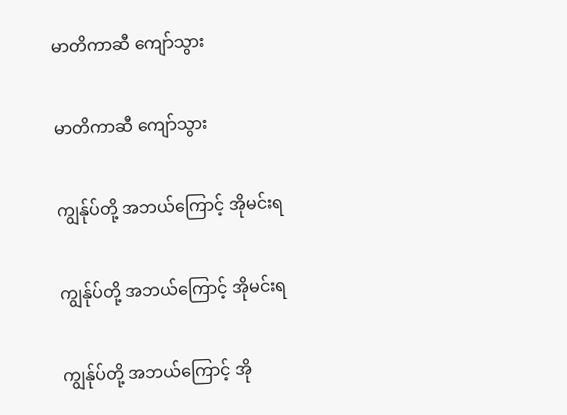မာတိကာဆီ ကျော်သွား

မာတိကာဆီ ကျော်သွား

ကျွန်ုပ်တို့ အဘယ်ကြောင့် အိုမင်းရ

ကျွန်ုပ်တို့ အဘယ်ကြောင့် အိုမင်းရ

ကျွန်ုပ်တို့ အဘယ်ကြောင့် အို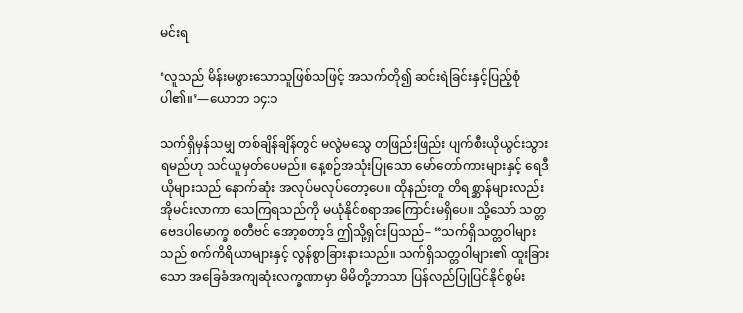မင်းရ

‘လူသည် မိန်းမဖွားသောသူဖြစ်သဖြင့် အသက်တို၍ ဆင်းရဲခြင်းနှင့်ပြည့်စုံပါ၏။’—ယောဘ ၁၄:၁

သက်ရှိမှန်သမျှ တစ်ချိန်ချိန်တွင် မလွဲမသွေ တဖြည်းဖြည်း ပျက်စီးယိုယွင်းသွားရမည်ဟု သင်ယူမှတ်ပေမည်။ နေ့စဉ်အသုံးပြုသော မော်တော်ကားများနှင့် ရေဒီယိုများသည် နောက်ဆုံး အလုပ်မလုပ်တော့ပေ။ ထိုနည်းတူ တိရစ္ဆာန်များလည်း အိုမင်းလာကာ သေကြရသည်ကို မယုံနိုင်စရာအကြောင်းမရှိပေ။ သို့သော် သတ္တဗေဒပါမောက္ခ စတီဗင် အော့စတာ့ဒ် ဤသို့ရှင်းပြသည်– “သက်ရှိသတ္တဝါများသည် စက်ကိရိယာများနှင့် လွန်စွာခြားနားသည်။ သက်ရှိသတ္တဝါများ၏ ထူးခြားသော အခြေခံအကျဆုံးလက္ခဏာမှာ မိမိတို့ဘာသာ ပြန်လည်ပြုပြင်နိုင်စွမ်း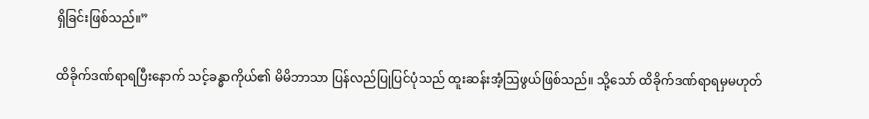ရှိခြင်းဖြစ်သည်။”

ထိခိုက်ဒဏ်ရာရပြီးနောက် သင့်ခန္ဓာကိုယ်၏ မိမိဘာသာ ပြန်လည်ပြုပြင်ပုံသည် ထူးဆန်းအံ့ဩဖွယ်ဖြစ်သည်။ သို့သော် ထိခိုက်ဒဏ်ရာရမှမဟုတ်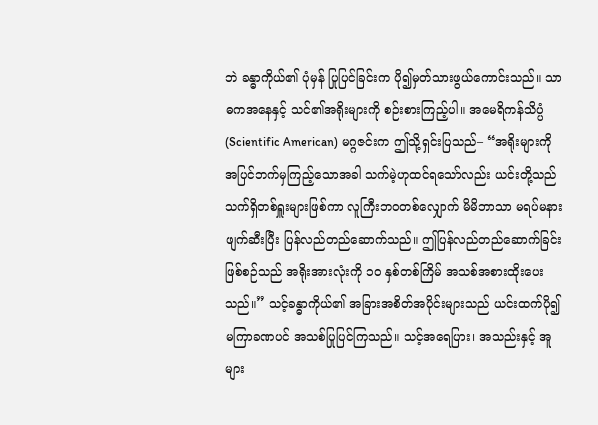ဘဲ ခန္ဓာကိုယ်၏ ပုံမှန် ပြုပြင်ခြင်းက ပို၍မှတ်သားဖွယ်ကောင်းသည်။ သာဓကအနေနှင့် သင်၏အရိုးများကို စဉ်းစားကြည့်ပါ။ အမေရိကန်သိပ္ပံ (Scientific American) မဂ္ဂဇင်းက ဤသို့ရှင်းပြသည်– “အရိုးများကို အပြင်ဘက်မှကြည့်သောအခါ သက်မဲ့ဟုထင်ရသော်လည်း ယင်းတို့သည် သက်ရှိတစ်ရှူးများဖြစ်ကာ လူကြီးဘဝတစ်လျှောက် မိမိဘာသာ မရပ်မနား ဖျက်ဆီးပြီး ပြန်လည်တည်ဆောက်သည်။ ဤပြန်လည်တည်ဆောက်ခြင်းဖြစ်စဉ်သည် အရိုးအားလုံးကို ၁၀ နှစ်တစ်ကြိမ် အသစ်အစားထိုးပေးသည်။” သင့်ခန္ဓာကိုယ်၏ အခြားအစိတ်အပိုင်းများသည် ယင်းထက်ပို၍ မကြာခဏပင် အသစ်ပြုပြင်ကြသည်။ သင့်အရေပြား၊ အသည်းနှင့် အူများ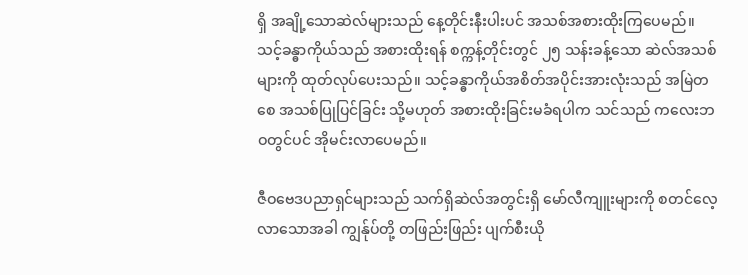ရှိ အချို့သောဆဲလ်များသည် နေ့တိုင်းနီးပါးပင် အသစ်အစားထိုးကြပေမည်။ သင့်ခန္ဓာကိုယ်သည် အစားထိုးရန် စက္ကန့်တိုင်းတွင် ၂၅ သန်းခန့်သော ဆဲလ်အသစ်များကို ထုတ်လုပ်ပေးသည်။ သင့်ခန္ဓာကိုယ်အစိတ်အပိုင်းအားလုံးသည် အမြဲတစေ အသစ်ပြုပြင်ခြင်း သို့မဟုတ် အစားထိုးခြင်းမခံရပါက သင်သည် ကလေးဘဝတွင်ပင် အိုမင်းလာပေမည်။

ဇီဝဗေဒပညာရှင်များသည် သက်ရှိဆဲလ်အတွင်းရှိ မော်လီကျူးများကို စတင်လေ့လာသောအခါ ကျွန်ုပ်တို့ တဖြည်းဖြည်း ပျက်စီးယို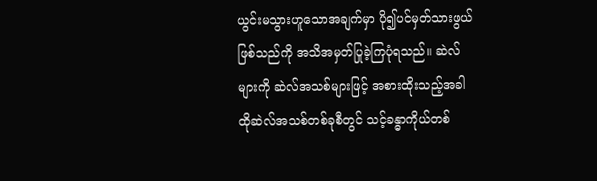ယွင်းမသွားဟူသောအချက်မှာ ပို၍ပင်မှတ်သားဖွယ်ဖြစ်သည်ကို အသိအမှတ်ပြုခဲ့ကြပုံရသည်။ ဆဲလ်များကို ဆဲလ်အသစ်များဖြင့် အစားထိုးသည့်အခါ ထိုဆဲလ်အသစ်တစ်ခုစီတွင် သင့်ခန္ဓာကိုယ်တစ်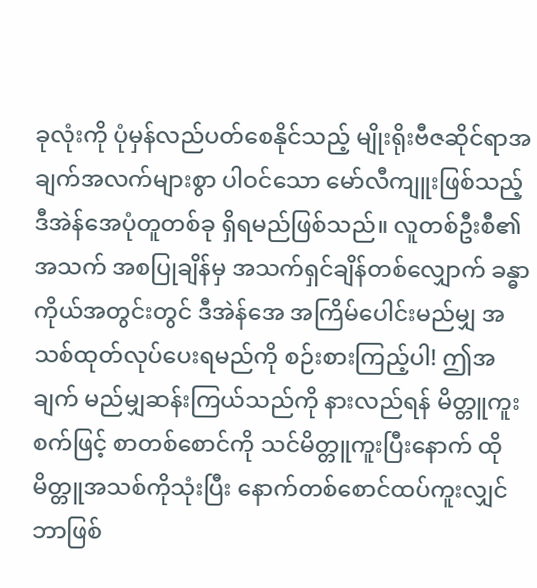ခုလုံးကို ပုံမှန်လည်ပတ်စေနိုင်သည့် မျိုးရိုးဗီဇဆိုင်ရာအချက်အလက်များစွာ ပါဝင်သော မော်လီကျူးဖြစ်သည့် ဒီအဲန်အေပုံတူတစ်ခု ရှိရမည်ဖြစ်သည်။ လူတစ်ဦးစီ၏အသက် အစပြုချိန်မှ အသက်ရှင်ချိန်တစ်လျှောက် ခန္ဓာကိုယ်အတွင်းတွင် ဒီအဲန်အေ အကြိမ်ပေါင်းမည်မျှ အသစ်ထုတ်လုပ်ပေးရမည်ကို စဉ်းစားကြည့်ပါ! ဤအချက် မည်မျှဆန်းကြယ်သည်ကို နားလည်ရန် မိတ္တူကူးစက်ဖြင့် စာတစ်စောင်ကို သင်မိတ္တူကူးပြီးနောက် ထိုမိတ္တူအသစ်ကိုသုံးပြီး နောက်တစ်စောင်ထပ်ကူးလျှင် ဘာဖြစ်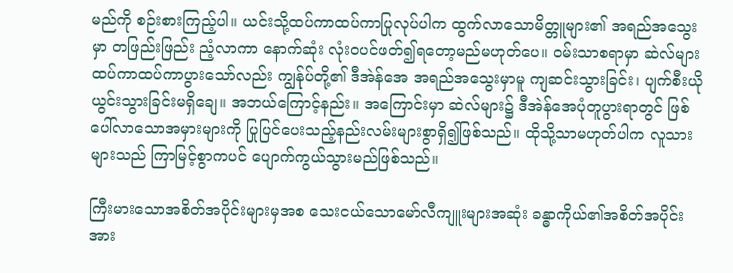မည်ကို စဉ်းစားကြည့်ပါ။ ယင်းသို့ထပ်ကာထပ်ကာပြုလုပ်ပါက ထွက်လာသောမိတ္တူများ၏ အရည်အသွေးမှာ တဖြည်းဖြည်း ညံ့လာကာ နောက်ဆုံး လုံးဝပင်ဖတ်၍ရတော့မည်မဟုတ်ပေ။ ဝမ်းသာစရာမှာ ဆဲလ်များ ထပ်ကာထပ်ကာပွားသော်လည်း ကျွန်ုပ်တို့၏ ဒီအဲန်အေ အရည်အသွေးမှာမူ ကျဆင်းသွားခြင်း၊ ပျက်စီးယိုယွင်းသွားခြင်းမရှိချေ။ အဘယ်ကြောင့်နည်း။ အကြောင်းမှာ ဆဲလ်များ၌ ဒီအဲန်အေပုံတူပွားရာတွင် ဖြစ်ပေါ်လာသောအမှားများကို ပြုပြင်ပေးသည့်နည်းလမ်းများစွာရှိ၍ဖြစ်သည်။ ထိုသို့သာမဟုတ်ပါက လူသားများသည် ကြာမြင့်စွာကပင် ပျောက်ကွယ်သွားမည်ဖြစ်သည်။

ကြီးမားသောအစိတ်အပိုင်းများမှအစ သေးငယ်သောမော်လီကျူးများအဆုံး ခန္ဓာကိုယ်၏အစိတ်အပိုင်းအား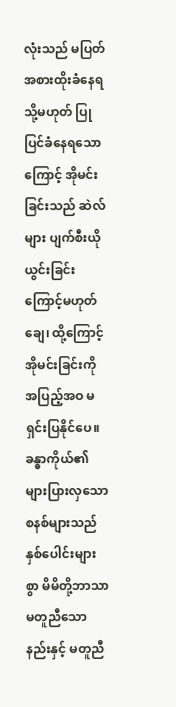လုံးသည် မပြတ်အစားထိုးခံနေရ သို့မဟုတ် ပြုပြင်ခံနေရသောကြောင့် အိုမင်းခြင်းသည် ဆဲလ်များ ပျက်စီးယိုယွင်းခြင်းကြောင့်မဟုတ်ချေ၊ ထို့ကြောင့် အိုမင်းခြင်းကို အပြည့်အဝ မရှင်းပြနိုင်ပေ။ ခန္ဓာကိုယ်၏ များပြားလှသောစနစ်များသည် နှစ်ပေါင်းများစွာ မိမိတို့ဘာသာ မတူညီသောနည်းနှင့် မတူညီ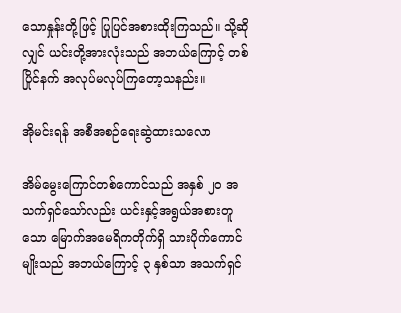သောနှုန်းတို့ဖြင့် ပြုပြင်အစားထိုးကြသည်။ သို့ဆိုလျှင် ယင်းတို့အားလုံးသည် အဘယ်ကြောင့် တစ်ပြိုင်နက် အလုပ်မလုပ်ကြတော့သနည်း။

အိုမင်းရန် အစီအစဉ်ရေးဆွဲထားသလော

အိမ်မွေးကြောင်တစ်ကောင်သည် အနှစ် ၂၀ အသက်ရှင်သော်လည်း ယင်းနှင့်အရွယ်အစားတူသော မြောက်အမေရိကတိုက်ရှိ သားပိုက်ကောင်မျိုးသည် အဘယ်ကြောင့် ၃ နှစ်သာ အသက်ရှင်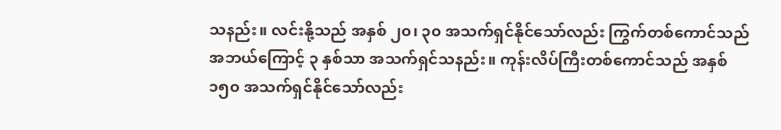သနည်း။ လင်းနို့သည် အနှစ် ၂၀၊ ၃၀ အသက်ရှင်နိုင်သော်လည်း ကြွက်တစ်ကောင်သည် အဘယ်ကြောင့် ၃ နှစ်သာ အသက်ရှင်သနည်း။ ကုန်းလိပ်ကြီးတစ်ကောင်သည် အနှစ် ၁၅၀ အသက်ရှင်နိုင်သော်လည်း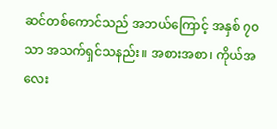ဆင်တစ်ကောင်သည် အဘယ်ကြောင့် အနှစ် ၇၀ သာ အသက်ရှင်သနည်း။ အစားအစာ၊ ကိုယ်အလေး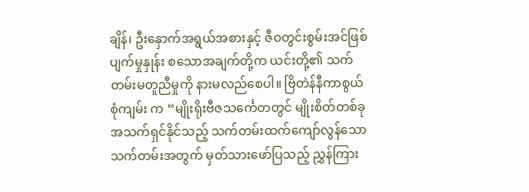ချိန်၊ ဦးနှောက်အရွယ်အစားနှင့် ဇီဝတွင်းစွမ်းအင်ဖြစ်ပျက်မှုနှုန်း စသောအချက်တို့က ယင်းတို့၏ သက်တမ်းမတူညီမှုကို နားမလည်စေပါ။ ဗြိတဲန်နီကာစွယ်စုံကျမ်း က “မျိုးရိုးဗီဇသင်္ကေတတွင် မျိုးစိတ်တစ်ခု အသက်ရှင်နိုင်သည့် သက်တမ်းထက်ကျော်လွန်သော သက်တမ်းအတွက် မှတ်သားဖော်ပြသည့် ညွှန်ကြား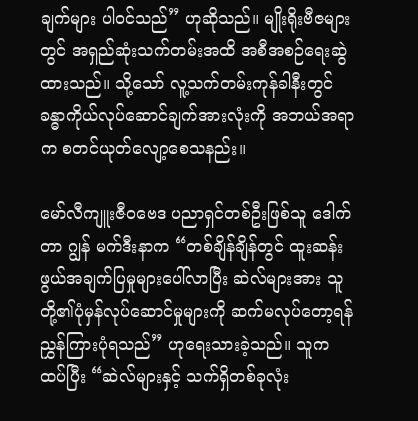ချက်များ ပါဝင်သည်” ဟုဆိုသည်။ မျိုးရိုးဗီဇများတွင် အရှည်ဆုံးသက်တမ်းအထိ အစီအစဉ်ရေးဆွဲထားသည်။ သို့သော် လူ့သက်တမ်းကုန်ခါနီးတွင် ခန္ဓာကိုယ်လုပ်ဆောင်ချက်အားလုံးကို အဘယ်အရာက စတင်ယုတ်လျော့စေသနည်း။

မော်လီကျူးဇီဝဗေဒ ပညာရှင်တစ်ဦးဖြစ်သူ ဒေါက်တာ ဂျွန် မက်ဒီးနာက “တစ်ချိန်ချိန်တွင် ထူးဆန်းဖွယ်အချက်ပြမှုများပေါ်လာပြီး ဆဲလ်များအား သူတို့၏ပုံမှန်လုပ်ဆောင်မှုများကို ဆက်မလုပ်တော့ရန် ညွှန်ကြားပုံရသည်” ဟုရေးသားခဲ့သည်။ သူကထပ်ပြီး “ဆဲလ်များနှင့် သက်ရှိတစ်ခုလုံး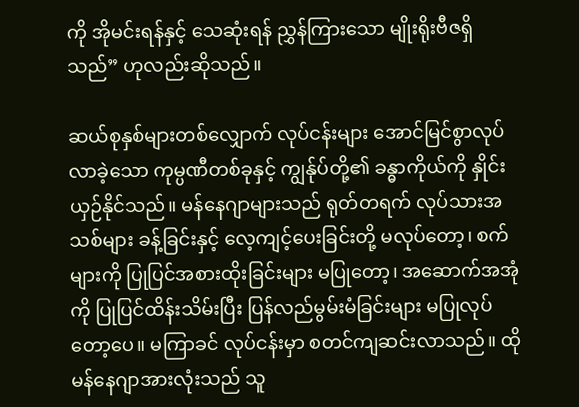ကို အိုမင်းရန်နှင့် သေဆုံးရန် ညွှန်ကြားသော မျိုးရိုးဗီဇရှိသည်” ဟုလည်းဆိုသည်။

ဆယ်စုနှစ်များတစ်လျှောက် လုပ်ငန်းများ အောင်မြင်စွာလုပ်လာခဲ့သော ကုမ္ပဏီတစ်ခုနှင့် ကျွန်ုပ်တို့၏ ခန္ဓာကိုယ်ကို နှိုင်းယှဉ်နိုင်သည်။ မန်နေဂျာများသည် ရုတ်တရက် လုပ်သားအသစ်များ ခန့်ခြင်းနှင့် လေ့ကျင့်ပေးခြင်းတို့ မလုပ်တော့၊ စက်များကို ပြုပြင်အစားထိုးခြင်းများ မပြုတော့၊ အဆောက်အအုံကို ပြုပြင်ထိန်းသိမ်းပြီး ပြန်လည်မွမ်းမံခြင်းများ မပြုလုပ်တော့ပေ။ မကြာခင် လုပ်ငန်းမှာ စတင်ကျဆင်းလာသည်။ ထိုမန်နေဂျာအားလုံးသည် သူ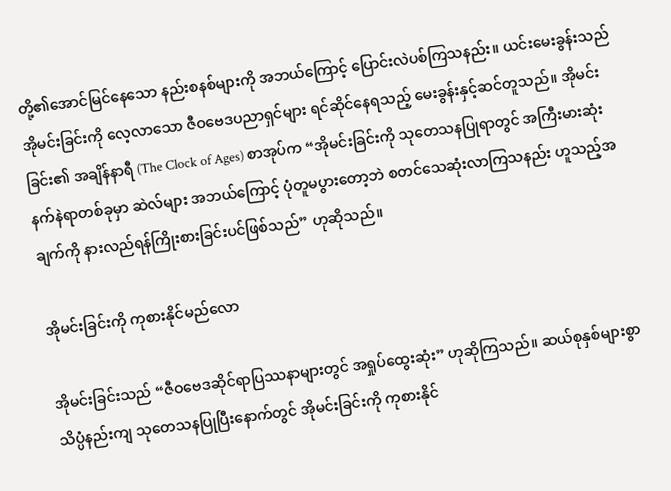တို့၏အောင်မြင်နေသော နည်းစနစ်များကို အဘယ်ကြောင့် ပြောင်းလဲပစ်ကြသနည်း။ ယင်းမေးခွန်းသည် အိုမင်းခြင်းကို လေ့လာသော ဇီဝဗေဒပညာရှင်များ ရင်ဆိုင်နေရသည့် မေးခွန်းနှင့်ဆင်တူသည်။ အိုမင်းခြင်း၏ အချိန်နာရီ (The Clock of Ages) စာအုပ်က “အိုမင်းခြင်းကို သုတေသနပြုရာတွင် အကြီးမားဆုံး နက်နဲရာတစ်ခုမှာ ဆဲလ်များ အဘယ်ကြောင့် ပုံတူမပွားတော့ဘဲ စတင်သေဆုံးလာကြသနည်း ဟူသည့်အချက်ကို နားလည်ရန်ကြိုးစားခြင်းပင်ဖြစ်သည်” ဟုဆိုသည်။

အိုမင်းခြင်းကို ကုစားနိုင်မည်လော

အိုမင်းခြင်းသည် “ဇီဝဗေဒဆိုင်ရာပြဿနာများတွင် အရှုပ်ထွေးဆုံး” ဟုဆိုကြသည်။ ဆယ်စုနှစ်များစွာ သိပ္ပံနည်းကျ သုတေသနပြုပြီးနောက်တွင် အိုမင်းခြင်းကို ကုစားနိုင်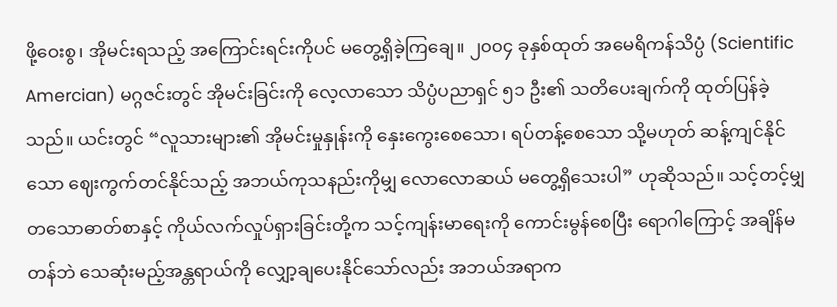ဖို့ဝေးစွ၊ အိုမင်းရသည့် အကြောင်းရင်းကိုပင် မတွေ့ရှိခဲ့ကြချေ။ ၂၀၀၄ ခုနှစ်ထုတ် အမေရိကန်သိပ္ပံ (Scientific Amercian) မဂ္ဂဇင်းတွင် အိုမင်းခြင်းကို လေ့လာသော သိပ္ပံပညာရှင် ၅၁ ဦး၏ သတိပေးချက်ကို ထုတ်ပြန်ခဲ့သည်။ ယင်းတွင် “လူသားများ၏ အိုမင်းမှုနှုန်းကို နှေးကွေးစေသော၊ ရပ်တန့်စေသော သို့မဟုတ် ဆန့်ကျင်နိုင်သော ဈေးကွက်တင်နိုင်သည့် အဘယ်ကုသနည်းကိုမျှ လောလောဆယ် မတွေ့ရှိသေးပါ” ဟုဆိုသည်။ သင့်တင့်မျှတသောဓာတ်စာနှင့် ကိုယ်လက်လှုပ်ရှားခြင်းတို့က သင့်ကျန်းမာရေးကို ကောင်းမွန်စေပြီး ရောဂါကြောင့် အချိန်မတန်ဘဲ သေဆုံးမည့်အန္တရာယ်ကို လျှော့ချပေးနိုင်သော်လည်း အဘယ်အရာက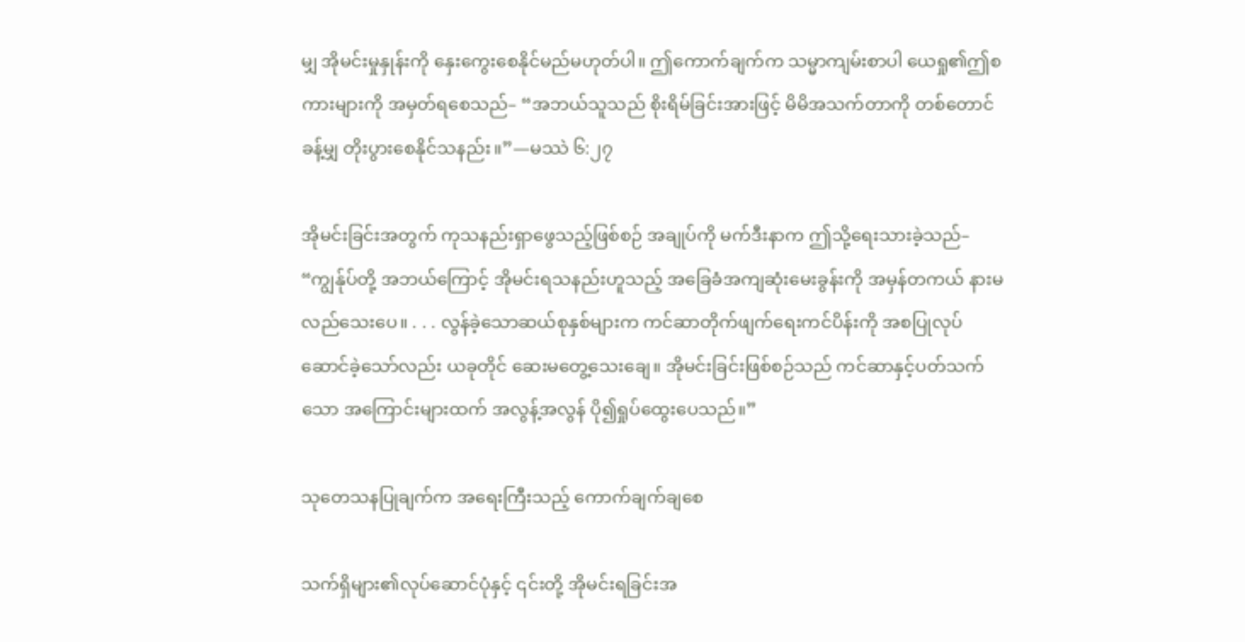မျှ အိုမင်းမှုနှုန်းကို နှေးကွေးစေနိုင်မည်မဟုတ်ပါ။ ဤကောက်ချက်က သမ္မာကျမ်းစာပါ ယေရှု၏ဤစကားများကို အမှတ်ရစေသည်– “အဘယ်သူသည် စိုးရိမ်ခြင်းအားဖြင့် မိမိအသက်တာကို တစ်တောင်ခန့်မျှ တိုးပွားစေနိုင်သနည်း။”—မဿဲ ၆:၂၇

အိုမင်းခြင်းအတွက် ကုသနည်းရှာဖွေသည့်ဖြစ်စဉ် အချုပ်ကို မက်ဒီးနာက ဤသို့ရေးသားခဲ့သည်– “ကျွန်ုပ်တို့ အဘယ်ကြောင့် အိုမင်းရသနည်းဟူသည့် အခြေခံအကျဆုံးမေးခွန်းကို အမှန်တကယ် နားမလည်သေးပေ။ . . . လွန်ခဲ့သောဆယ်စုနှစ်များက ကင်ဆာတိုက်ဖျက်ရေးကင်ပိန်းကို အစပြုလုပ်ဆောင်ခဲ့သော်လည်း ယခုတိုင် ဆေးမတွေ့သေးချေ။ အိုမင်းခြင်းဖြစ်စဉ်သည် ကင်ဆာနှင့်ပတ်သက်သော အကြောင်းများထက် အလွန့်အလွန် ပို၍ရှုပ်ထွေးပေသည်။”

သုတေသနပြုချက်က အရေးကြီးသည့် ကောက်ချက်ချစေ

သက်ရှိများ၏လုပ်ဆောင်ပုံနှင့် ၎င်းတို့ အိုမင်းရခြင်းအ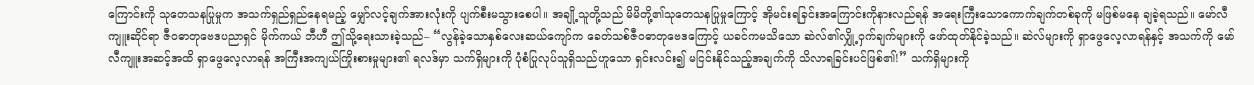ကြောင်းကို သုတေသနပြုမှုက အသက်ရှည်ရှည်နေရမည့် မျှော်လင့်ချက်အားလုံးကို ပျက်စီးမသွားစေပါ။ အချို့သူတို့သည် မိမိတို့၏သုတေသနပြုမှုကြောင့် အိုမင်းရခြင်းအကြောင်းကိုနားလည်ရန် အရေးကြီးသောကောက်ချက်တစ်ခုကို မဖြစ်မနေ ချခဲ့ရသည်။ မော်လီကျူးဆိုင်ရာ ဇီဝဓာတုဗေဒပညာရှင် မိုက်ကယ် ဘီဟီ ဤသို့ရေးသားခဲ့သည်– “လွန်ခဲ့သောနှစ်လေးဆယ်ကျော်က ခေတ်သစ်ဇီဝဓာတုဗေဒကြောင့် ယခင်ကမသိသော ဆဲလ်၏လျှို့ဝှက်ချက်များကို ဖော်ထုတ်နိုင်ခဲ့သည်။ ဆဲလ်များကို ရှာဖွေလေ့လာရန်နှင့် အသက်ကို မော်လီကျူးအဆင့်အထိ ရှာဖွေလေ့လာရန် အကြီးအကျယ်ကြိုးစားမှုများ၏ ရလဒ်မှာ သက်ရှိများကို ပုံစံပြုလုပ်သူရှိသည်ဟူသော ရှင်းလင်း၍ မငြင်းနိုင်သည့်အချက်ကို သိလာရခြင်းပင်ဖြစ်၏!” သက်ရှိများကို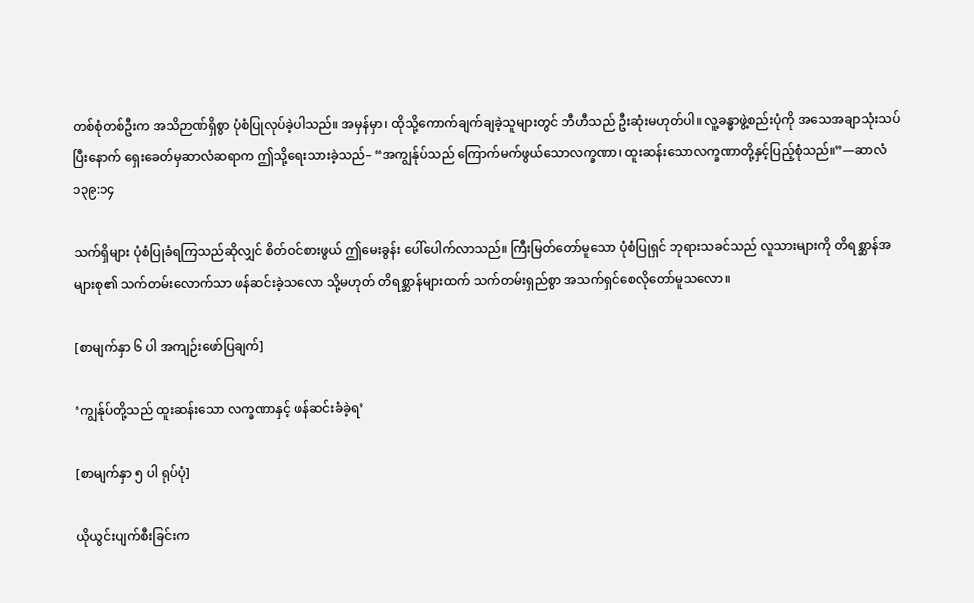တစ်စုံတစ်ဦးက အသိဉာဏ်ရှိစွာ ပုံစံပြုလုပ်ခဲ့ပါသည်။ အမှန်မှာ၊ ထိုသို့ကောက်ချက်ချခဲ့သူများတွင် ဘီဟီသည် ဦးဆုံးမဟုတ်ပါ။ လူ့ခန္ဓာဖွဲ့စည်းပုံကို အသေအချာသုံးသပ်ပြီးနောက် ရှေးခေတ်မှဆာလံဆရာက ဤသို့ရေးသားခဲ့သည်– “အကျွန်ုပ်သည် ကြောက်မက်ဖွယ်သောလက္ခဏာ၊ ထူးဆန်းသောလက္ခဏာတို့နှင့်ပြည့်စုံသည်။”—ဆာလံ ၁၃၉:၁၄

သက်ရှိများ ပုံစံပြုခံရကြသည်ဆိုလျှင် စိတ်ဝင်စားဖွယ် ဤမေးခွန်း ပေါ်ပေါက်လာသည်။ ကြီးမြတ်တော်မူသော ပုံစံပြုရှင် ဘုရားသခင်သည် လူသားများကို တိရစ္ဆာန်အများစု၏ သက်တမ်းလောက်သာ ဖန်ဆင်းခဲ့သလော သို့မဟုတ် တိရစ္ဆာန်များထက် သက်တမ်းရှည်စွာ အသက်ရှင်စေလိုတော်မူသလော။

[စာမျက်နှာ ၆ ပါ အကျဉ်းဖော်ပြချက်]

‘ကျွန်ုပ်တို့သည် ထူးဆန်းသော လက္ခဏာနှင့် ဖန်ဆင်းခံခဲ့ရ’

[စာမျက်နှာ ၅ ပါ ရုပ်ပုံ]

ယိုယွင်းပျက်စီးခြင်းက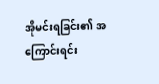အိုမင်းရခြင်း၏ အကြောင်းရင်း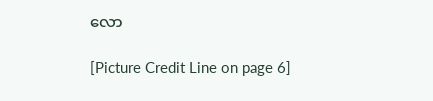လော

[Picture Credit Line on page 6]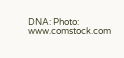DNA: Photo: www.comstock.com